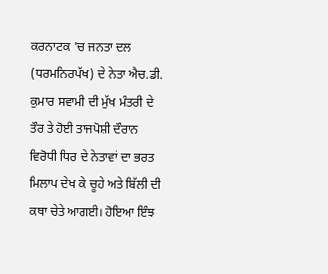ਕਰਨਾਟਕ 'ਚ ਜਨਤਾ ਦਲ (ਧਰਮਨਿਰਪੱਖ) ਦੇ ਨੇਤਾ ਐਚ.ਡੀ. ਕੁਮਾਰ ਸਵਾਮੀ ਦੀ ਮੁੱਖ ਮੰਤਰੀ ਦੇ ਤੌਰ ਤੇ ਹੋਈ ਤਾਜਪੋਸ਼ੀ ਦੌਰਾਨ ਵਿਰੋਧੀ ਧਿਰ ਦੇ ਨੇਤਾਵਾਂ ਦਾ ਭਰਤ ਮਿਲਾਪ ਦੇਖ ਕੇ ਚੂਹੇ ਅਤੇ ਬਿੱਲੀ ਦੀ ਕਥਾ ਚੇਤੇ ਆਗਈ। ਹੋਇਆ ਇੰਝ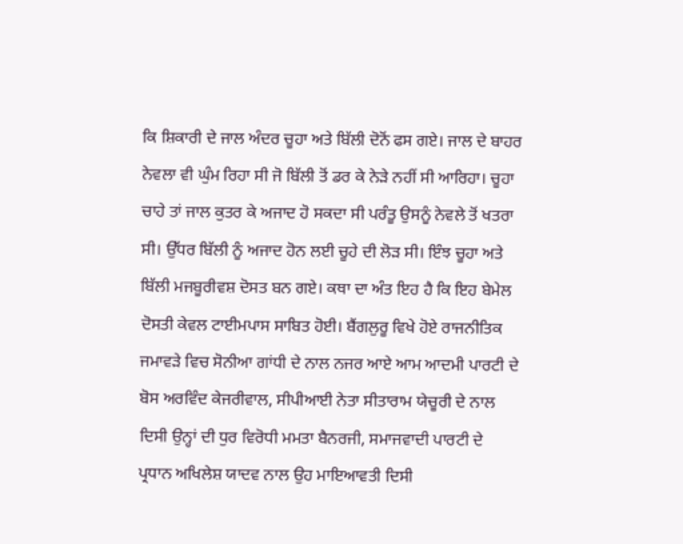ਕਿ ਸ਼ਿਕਾਰੀ ਦੇ ਜਾਲ ਅੰਦਰ ਚੂਹਾ ਅਤੇ ਬਿੱਲੀ ਦੋਨੋਂ ਫਸ ਗਏ। ਜਾਲ ਦੇ ਬਾਹਰ ਨੇਵਲਾ ਵੀ ਘੁੰਮ ਰਿਹਾ ਸੀ ਜੋ ਬਿੱਲੀ ਤੋਂ ਡਰ ਕੇ ਨੇੜੇ ਨਹੀਂ ਸੀ ਆਰਿਹਾ। ਚੂਹਾ ਚਾਹੇ ਤਾਂ ਜਾਲ ਕੁਤਰ ਕੇ ਅਜਾਦ ਹੋ ਸਕਦਾ ਸੀ ਪਰੰਤੂ ਉਸਨੂੰ ਨੇਵਲੇ ਤੋਂ ਖਤਰਾ ਸੀ। ਉੱਧਰ ਬਿੱਲੀ ਨੂੰ ਅਜਾਦ ਹੋਨ ਲਈ ਚੂਹੇ ਦੀ ਲੋੜ ਸੀ। ਇੰਝ ਚੂਹਾ ਅਤੇ ਬਿੱਲੀ ਮਜਬੂਰੀਵਸ਼ ਦੋਸਤ ਬਨ ਗਏ। ਕਥਾ ਦਾ ਅੰਤ ਇਹ ਹੈ ਕਿ ਇਹ ਬੇਮੇਲ ਦੋਸਤੀ ਕੇਵਲ ਟਾਈਮਪਾਸ ਸਾਬਿਤ ਹੋਈ। ਬੈਂਗਲੁਰੂ ਵਿਖੇ ਹੋਏ ਰਾਜਨੀਤਿਕ ਜਮਾਵੜੇ ਵਿਚ ਸੋਨੀਆ ਗਾਂਧੀ ਦੇ ਨਾਲ ਨਜਰ ਆਏ ਆਮ ਆਦਮੀ ਪਾਰਟੀ ਦੇ ਬੋਸ ਅਰਵਿੰਦ ਕੇਜਰੀਵਾਲ, ਸੀਪੀਆਈ ਨੇਤਾ ਸੀਤਾਰਾਮ ਯੇਚੂਰੀ ਦੇ ਨਾਲ ਦਿਸੀ ਉਨ੍ਹਾਂ ਦੀ ਧੁਰ ਵਿਰੋਧੀ ਮਮਤਾ ਬੈਨਰਜੀ, ਸਮਾਜਵਾਦੀ ਪਾਰਟੀ ਦੇ ਪ੍ਰਧਾਨ ਅਖਿਲੇਸ਼ ਯਾਦਵ ਨਾਲ ਉਹ ਮਾਇਆਵਤੀ ਦਿਸੀ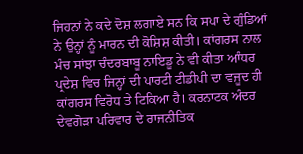ਜਿਹਨਾਂ ਨੇ ਕਦੇ ਦੋਸ਼ ਲਗਾਏ ਸਨ ਕਿ ਸਪਾ ਦੇ ਗੁੰਡਿਆਂ ਨੇ ਉਨ੍ਹਾਂ ਨੂੰ ਮਾਰਨ ਦੀ ਕੋਸ਼ਿਸ਼ ਕੀਤੀ। ਕਾਂਗਰਸ ਨਾਲ ਮੰਚ ਸਾਂਝਾ ਚੰਦਰਬਾਬੂ ਨਾਇਡੂ ਨੇ ਵੀ ਕੀਤਾ ਆੰਧਰ ਪ੍ਰਦੇਸ਼ ਵਿਚ ਜਿਨ੍ਹਾਂ ਦੀ ਪਾਰਟੀ ਟੀਡੀਪੀ ਦਾ ਵਜੂਦ ਹੀ ਕਾਂਗਰਸ ਵਿਰੋਧ ਤੇ ਟਿਕਿਆ ਹੈ। ਕਰਨਾਟਕ ਅੰਦਰ ਦੇਵਗੋੜਾ ਪਰਿਵਾਰ ਦੇ ਰਾਜਨੀਤਿਕ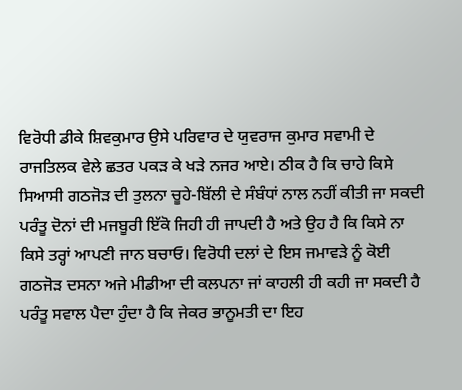ਵਿਰੋਧੀ ਡੀਕੇ ਸ਼ਿਵਕੁਮਾਰ ਉਸੇ ਪਰਿਵਾਰ ਦੇ ਯੁਵਰਾਜ ਕੁਮਾਰ ਸਵਾਮੀ ਦੇ ਰਾਜਤਿਲਕ ਵੇਲੇ ਛਤਰ ਪਕੜ ਕੇ ਖੜੇ ਨਜਰ ਆਏ। ਠੀਕ ਹੈ ਕਿ ਚਾਹੇ ਕਿਸੇ ਸਿਆਸੀ ਗਠਜੋੜ ਦੀ ਤੁਲਨਾ ਚੂਹੇ-ਬਿੱਲੀ ਦੇ ਸੰਬੰਧਾਂ ਨਾਲ ਨਹੀਂ ਕੀਤੀ ਜਾ ਸਕਦੀ ਪਰੰਤੂ ਦੋਨਾਂ ਦੀ ਮਜਬੂਰੀ ਇੱਕੋ ਜਿਹੀ ਹੀ ਜਾਪਦੀ ਹੈ ਅਤੇ ਉਹ ਹੈ ਕਿ ਕਿਸੇ ਨਾ ਕਿਸੇ ਤਰ੍ਹਾਂ ਆਪਣੀ ਜਾਨ ਬਚਾਓ। ਵਿਰੋਧੀ ਦਲਾਂ ਦੇ ਇਸ ਜਮਾਵੜੇ ਨੂੰ ਕੋਈ ਗਠਜੋੜ ਦਸਨਾ ਅਜੇ ਮੀਡੀਆ ਦੀ ਕਲਪਨਾ ਜਾਂ ਕਾਹਲੀ ਹੀ ਕਹੀ ਜਾ ਸਕਦੀ ਹੈ ਪਰੰਤੂ ਸਵਾਲ ਪੈਦਾ ਹੁੰਦਾ ਹੈ ਕਿ ਜੇਕਰ ਭਾਨੂਮਤੀ ਦਾ ਇਹ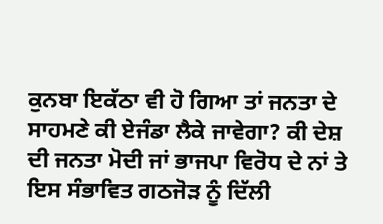ਕੁਨਬਾ ਇਕੱਠਾ ਵੀ ਹੋ ਗਿਆ ਤਾਂ ਜਨਤਾ ਦੇ ਸਾਹਮਣੇ ਕੀ ਏਜੰਡਾ ਲੈਕੇ ਜਾਵੇਗਾ? ਕੀ ਦੇਸ਼ ਦੀ ਜਨਤਾ ਮੋਦੀ ਜਾਂ ਭਾਜਪਾ ਵਿਰੋਧ ਦੇ ਨਾਂ ਤੇ ਇਸ ਸੰਭਾਵਿਤ ਗਠਜੋੜ ਨੂੰ ਦਿੱਲੀ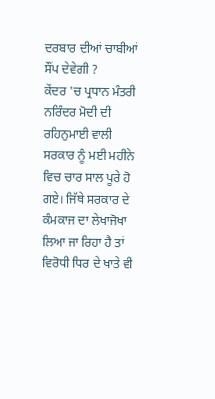ਦਰਬਾਰ ਦੀਆਂ ਚਾਬੀਆਂ ਸੌਂਪ ਦੇਵੇਗੀ ?
ਕੇਂਦਰ 'ਚ ਪ੍ਰਧਾਨ ਮੰਤਰੀ ਨਰਿੰਦਰ ਮੋਦੀ ਦੀ ਰਹਿਨੁਮਾਈ ਵਾਲੀ ਸਰਕਾਰ ਨੂੰ ਮਈ ਮਹੀਨੇ ਵਿਚ ਚਾਰ ਸਾਲ ਪੂਰੇ ਹੋ ਗਏ। ਜਿੱਥੇ ਸਰਕਾਰ ਦੇ ਕੰਮਕਾਜ ਦਾ ਲੇਖਾਜੋਖਾ ਲਿਆ ਜਾ ਰਿਹਾ ਹੈ ਤਾਂ ਵਿਰੋਧੀ ਧਿਰ ਦੇ ਖਾਤੇ ਵੀ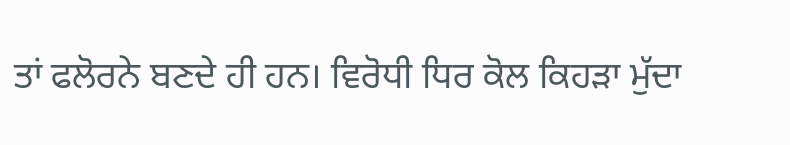ਤਾਂ ਫਲੋਰਨੇ ਬਣਦੇ ਹੀ ਹਨ। ਵਿਰੋਧੀ ਧਿਰ ਕੋਲ ਕਿਹੜਾ ਮੁੱਦਾ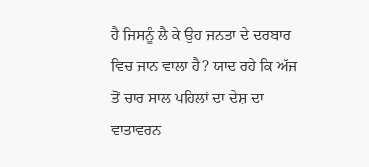ਹੈ ਜਿਸਨੂੰ ਲੈ ਕੇ ਉਹ ਜਨਤਾ ਦੇ ਦਰਬਾਰ ਵਿਚ ਜਾਨ ਵਾਲਾ ਹੈ? ਯਾਦ ਰਹੇ ਕਿ ਅੱਜ ਤੋਂ ਚਾਰ ਸਾਲ ਪਹਿਲਾਂ ਦਾ ਦੇਸ਼ ਦਾ ਵਾਤਾਵਰਨ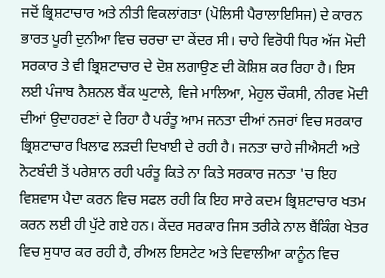ਜਦੋਂ ਭ੍ਰਿਸ਼ਟਾਚਾਰ ਅਤੇ ਨੀਤੀ ਵਿਕਲਾਂਗਤਾ (ਪੋਲਿਸੀ ਪੈਰਾਲਾਇਸਿਜ) ਦੇ ਕਾਰਨ ਭਾਰਤ ਪੂਰੀ ਦੁਨੀਆ ਵਿਚ ਚਰਚਾ ਦਾ ਕੇਂਦਰ ਸੀ। ਚਾਹੇ ਵਿਰੋਧੀ ਧਿਰ ਅੱਜ ਮੋਦੀ ਸਰਕਾਰ ਤੇ ਵੀ ਭ੍ਰਿਸ਼ਟਾਚਾਰ ਦੇ ਦੋਸ਼ ਲਗਾਉਣ ਦੀ ਕੋਸ਼ਿਸ਼ ਕਰ ਰਿਹਾ ਹੈ। ਇਸ ਲਈ ਪੰਜਾਬ ਨੈਸ਼ਨਲ ਬੈਂਕ ਘੁਟਾਲੇ, ਵਿਜੇ ਮਾਲਿਆ, ਮੇਹੁਲ ਚੌਕਸੀ, ਨੀਰਵ ਮੋਦੀ ਦੀਆਂ ਉਦਾਹਰਣਾਂ ਦੇ ਰਿਹਾ ਹੈ ਪਰੰਤੂ ਆਮ ਜਨਤਾ ਦੀਆਂ ਨਜਰਾਂ ਵਿਚ ਸਰਕਾਰ ਭ੍ਰਿਸ਼ਟਾਚਾਰ ਖਿਲਾਫ ਲੜਦੀ ਦਿਖਾਈ ਦੇ ਰਹੀ ਹੈ। ਜਨਤਾ ਚਾਹੇ ਜੀਐਸਟੀ ਅਤੇ ਨੋਟਬੰਦੀ ਤੋਂ ਪਰੇਸ਼ਾਨ ਰਹੀ ਪਰੰਤੂ ਕਿਤੇ ਨਾ ਕਿਤੇ ਸਰਕਾਰ ਜਨਤਾ 'ਚ ਇਹ ਵਿਸ਼ਵਾਸ ਪੈਦਾ ਕਰਨ ਵਿਚ ਸਫਲ ਰਹੀ ਕਿ ਇਹ ਸਾਰੇ ਕਦਮ ਭ੍ਰਿਸ਼ਟਾਚਾਰ ਖਤਮ ਕਰਨ ਲਈ ਹੀ ਪੁੱਟੇ ਗਏ ਹਨ। ਕੇਂਦਰ ਸਰਕਾਰ ਜਿਸ ਤਰੀਕੇ ਨਾਲ ਬੈਂਕਿੰਗ ਖੇਤਰ ਵਿਚ ਸੁਧਾਰ ਕਰ ਰਹੀ ਹੈ, ਰੀਅਲ ਇਸਟੇਟ ਅਤੇ ਦਿਵਾਲੀਆ ਕਾਨੂੰਨ ਵਿਚ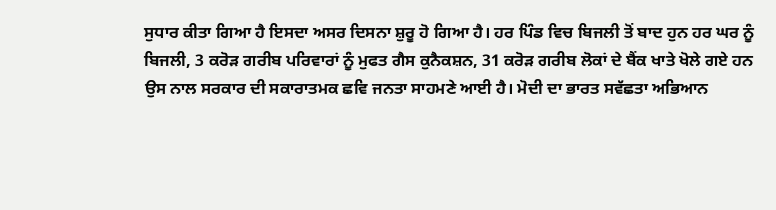ਸੁਧਾਰ ਕੀਤਾ ਗਿਆ ਹੈ ਇਸਦਾ ਅਸਰ ਦਿਸਨਾ ਸ਼ੁਰੂ ਹੋ ਗਿਆ ਹੈ। ਹਰ ਪਿੰਡ ਵਿਚ ਬਿਜਲੀ ਤੋਂ ਬਾਦ ਹੁਨ ਹਰ ਘਰ ਨੂੰ ਬਿਜਲੀ, 3 ਕਰੋੜ ਗਰੀਬ ਪਰਿਵਾਰਾਂ ਨੂੰ ਮੁਫਤ ਗੈਸ ਕੁਨੈਕਸ਼ਨ, 31 ਕਰੋੜ ਗਰੀਬ ਲੋਕਾਂ ਦੇ ਬੈਂਕ ਖਾਤੇ ਖੋਲੇ ਗਏ ਹਨ ਉਸ ਨਾਲ ਸਰਕਾਰ ਦੀ ਸਕਾਰਾਤਮਕ ਛਵਿ ਜਨਤਾ ਸਾਹਮਣੇ ਆਈ ਹੈ। ਮੋਦੀ ਦਾ ਭਾਰਤ ਸਵੱਛਤਾ ਅਭਿਆਨ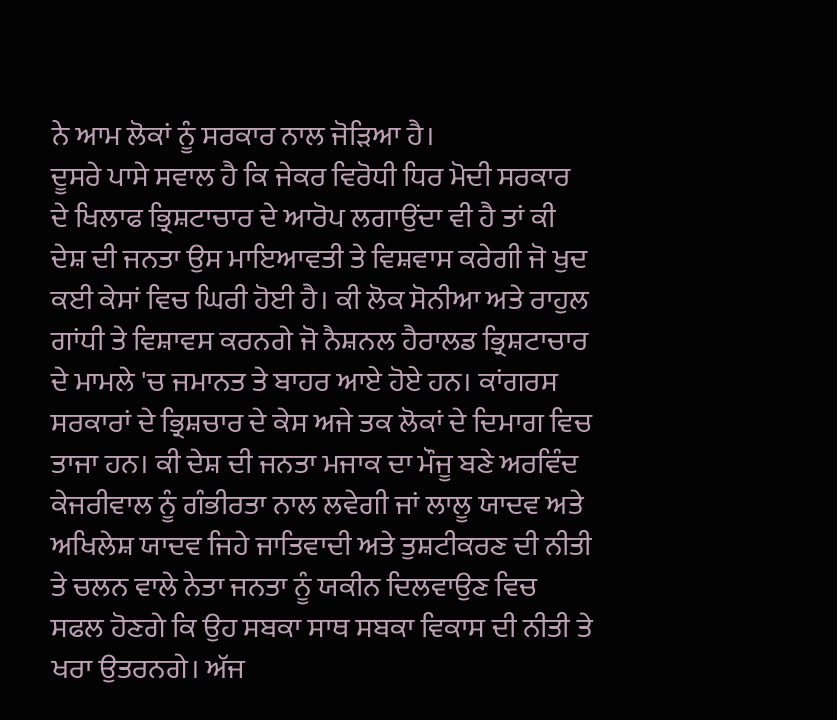ਨੇ ਆਮ ਲੋਕਾਂ ਨੂੰ ਸਰਕਾਰ ਨਾਲ ਜੋੜਿਆ ਹੈ।
ਦੂਸਰੇ ਪਾਸੇ ਸਵਾਲ ਹੈ ਕਿ ਜੇਕਰ ਵਿਰੋਧੀ ਧਿਰ ਮੋਦੀ ਸਰਕਾਰ ਦੇ ਖਿਲਾਫ ਭ੍ਰਿਸ਼ਟਾਚਾਰ ਦੇ ਆਰੋਪ ਲਗਾਉਂਦਾ ਵੀ ਹੈ ਤਾਂ ਕੀ ਦੇਸ਼ ਦੀ ਜਨਤਾ ਉਸ ਮਾਇਆਵਤੀ ਤੇ ਵਿਸ਼ਵਾਸ ਕਰੇਗੀ ਜੋ ਖੁਦ ਕਈ ਕੇਸਾਂ ਵਿਚ ਘਿਰੀ ਹੋਈ ਹੈ। ਕੀ ਲੋਕ ਸੋਨੀਆ ਅਤੇ ਰਾਹੁਲ ਗਾਂਧੀ ਤੇ ਵਿਸ਼ਾਵਸ ਕਰਨਗੇ ਜੋ ਨੈਸ਼ਨਲ ਹੈਰਾਲਡ ਭ੍ਰਿਸ਼ਟਾਚਾਰ ਦੇ ਮਾਮਲੇ 'ਚ ਜਮਾਨਤ ਤੇ ਬਾਹਰ ਆਏ ਹੋਏ ਹਨ। ਕਾਂਗਰਸ ਸਰਕਾਰਾਂ ਦੇ ਭ੍ਰਿਸ਼ਚਾਰ ਦੇ ਕੇਸ ਅਜੇ ਤਕ ਲੋਕਾਂ ਦੇ ਦਿਮਾਗ ਵਿਚ ਤਾਜਾ ਹਨ। ਕੀ ਦੇਸ਼ ਦੀ ਜਨਤਾ ਮਜਾਕ ਦਾ ਮੌਜੂ ਬਣੇ ਅਰਵਿੰਦ ਕੇਜਰੀਵਾਲ ਨੂੰ ਗੰਭੀਰਤਾ ਨਾਲ ਲਵੇਗੀ ਜਾਂ ਲਾਲੂ ਯਾਦਵ ਅਤੇ ਅਖਿਲੇਸ਼ ਯਾਦਵ ਜਿਹੇ ਜਾਤਿਵਾਦੀ ਅਤੇ ਤੁਸ਼ਟੀਕਰਣ ਦੀ ਨੀਤੀ ਤੇ ਚਲਨ ਵਾਲੇ ਨੇਤਾ ਜਨਤਾ ਨੂੰ ਯਕੀਨ ਦਿਲਵਾਉਣ ਵਿਚ ਸਫਲ ਹੋਣਗੇ ਕਿ ਉਹ ਸਬਕਾ ਸਾਥ ਸਬਕਾ ਵਿਕਾਸ ਦੀ ਨੀਤੀ ਤੇ ਖਰਾ ਉਤਰਨਗੇ। ਅੱਜ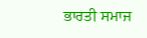ਭਾਰਤੀ ਸਮਾਜ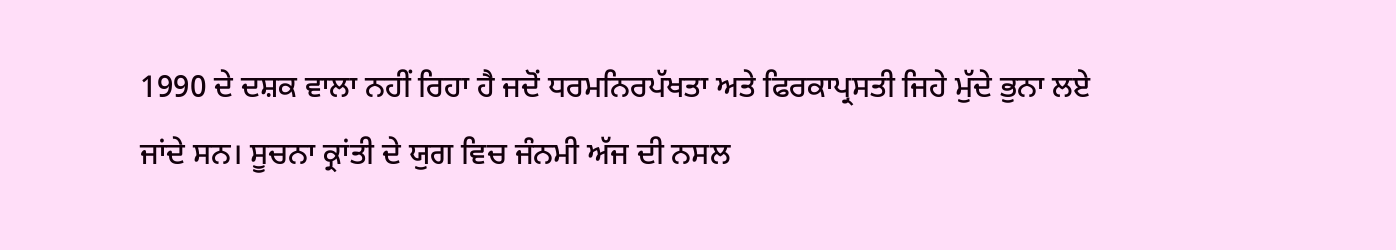1990 ਦੇ ਦਸ਼ਕ ਵਾਲਾ ਨਹੀਂ ਰਿਹਾ ਹੈ ਜਦੋਂ ਧਰਮਨਿਰਪੱਖਤਾ ਅਤੇ ਫਿਰਕਾਪ੍ਰਸਤੀ ਜਿਹੇ ਮੁੱਦੇ ਭੁਨਾ ਲਏ ਜਾਂਦੇ ਸਨ। ਸੂਚਨਾ ਕ੍ਰਾਂਤੀ ਦੇ ਯੁਗ ਵਿਚ ਜੰਨਮੀ ਅੱਜ ਦੀ ਨਸਲ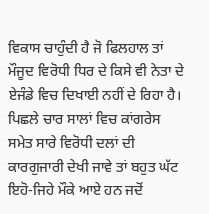ਵਿਕਾਸ ਚਾਹੁੰਦੀ ਹੈ ਜੋ ਫਿਲਹਾਲ ਤਾਂ ਮੌਜੂਦ ਵਿਰੋਧੀ ਧਿਰ ਦੇ ਕਿਸੇ ਵੀ ਨੇਤਾ ਦੇ ਏਜੰਡੇ ਵਿਚ ਦਿਖਾਈ ਨਹੀਂ ਦੇ ਰਿਹਾ ਹੈ।
ਪਿਛਲੇ ਚਾਰ ਸਾਲਾਂ ਵਿਚ ਕਾਂਗਰੇਸ ਸਮੇਤ ਸਾਰੇ ਵਿਰੋਧੀ ਦਲਾਂ ਦੀ ਕਾਰਗੁਜਾਰੀ ਦੇਖੀ ਜਾਵੇ ਤਾਂ ਬਹੁਤ ਘੱਟ ਇਹੋ-ਜਿਹੇ ਮੌਕੇ ਆਏ ਹਨ ਜਦੋਂ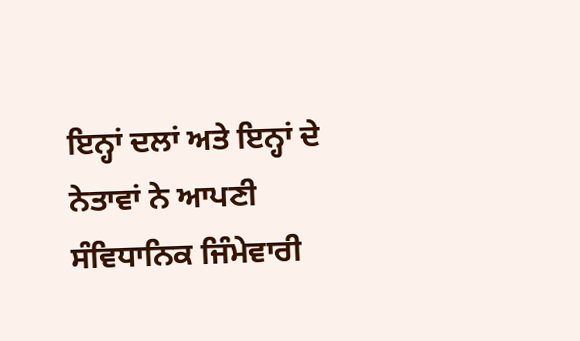ਇਨ੍ਹਾਂ ਦਲਾਂ ਅਤੇ ਇਨ੍ਹਾਂ ਦੇ ਨੇਤਾਵਾਂ ਨੇ ਆਪਣੀ ਸੰਵਿਧਾਨਿਕ ਜਿੰਮੇਵਾਰੀ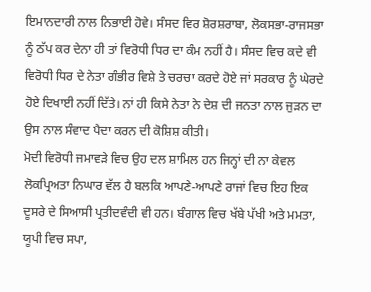ਇਮਾਨਦਾਰੀ ਨਾਲ ਨਿਭਾਈ ਹੋਵੇ। ਸੰਸਦ ਵਿਰ ਸ਼ੋਰਸ਼ਰਾਬਾ, ਲੋਕਸਭਾ-ਰਾਜਸਭਾ ਨੂੰ ਠੱਪ ਕਰ ਦੇਨਾ ਹੀ ਤਾਂ ਵਿਰੋਧੀ ਧਿਰ ਦਾ ਕੰਮ ਨਹੀਂ ਹੈ। ਸੰਸਦ ਵਿਚ ਕਦੇ ਵੀ ਵਿਰੋਧੀ ਧਿਰ ਦੇ ਨੇਤਾ ਗੰਭੀਰ ਵਿਸ਼ੇ ਤੇ ਚਰਚਾ ਕਰਦੇ ਹੋਏ ਜਾਂ ਸਰਕਾਰ ਨੂੰ ਘੇਰਦੇ ਹੋਏ ਦਿਖਾਈ ਨਹੀਂ ਦਿੱਤੇ। ਨਾਂ ਹੀ ਕਿਸੇ ਨੇਤਾ ਨੇ ਦੇਸ਼ ਦੀ ਜਨਤਾ ਨਾਲ ਜੁੜਨ ਦਾ ਉਸ ਨਾਲ ਸੰਵਾਦ ਪੈਦਾ ਕਰਨ ਦੀ ਕੋਸ਼ਿਸ਼ ਕੀਤੀ।
ਮੋਦੀ ਵਿਰੋਧੀ ਜਮਾਵੜੇ ਵਿਚ ਉਹ ਦਲ ਸ਼ਾਮਿਲ ਹਨ ਜਿਨ੍ਹਾਂ ਦੀ ਨਾ ਕੇਵਲ ਲੋਕਪ੍ਰਿਅਤਾ ਨਿਘਾਰ ਵੱਲ ਹੈ ਬਲਕਿ ਆਪਣੇ-ਆਪਣੇ ਰਾਜਾਂ ਵਿਚ ਇਹ ਇਕ ਦੂਸਰੇ ਦੇ ਸਿਆਸੀ ਪ੍ਰਤੀਦਵੰਦੀ ਵੀ ਹਨ। ਬੰਗਾਲ ਵਿਚ ਖੱਬੇ ਪੱਖੀ ਅਤੇ ਮਮਤਾ, ਯੂਪੀ ਵਿਚ ਸਪਾ,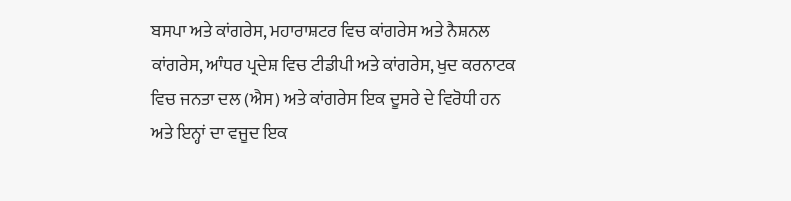ਬਸਪਾ ਅਤੇ ਕਾਂਗਰੇਸ, ਮਹਾਰਾਸ਼ਟਰ ਵਿਚ ਕਾਂਗਰੇਸ ਅਤੇ ਨੈਸ਼ਨਲ ਕਾਂਗਰੇਸ, ਆੰਧਰ ਪ੍ਰਦੇਸ਼ ਵਿਚ ਟੀਡੀਪੀ ਅਤੇ ਕਾਂਗਰੇਸ, ਖੁਦ ਕਰਨਾਟਕ ਵਿਚ ਜਨਤਾ ਦਲ (ਐਸ) ਅਤੇ ਕਾਂਗਰੇਸ ਇਕ ਦੂਸਰੇ ਦੇ ਵਿਰੋਧੀ ਹਨ ਅਤੇ ਇਨ੍ਹਾਂ ਦਾ ਵਜੂਦ ਇਕ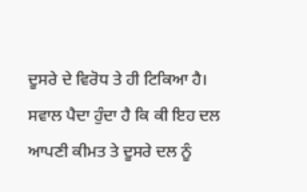ਦੂਸਰੇ ਦੇ ਵਿਰੋਧ ਤੇ ਹੀ ਟਿਕਿਆ ਹੈ। ਸਵਾਲ ਪੈਦਾ ਹੁੰਦਾ ਹੈ ਕਿ ਕੀ ਇਹ ਦਲ ਆਪਣੀ ਕੀਮਤ ਤੇ ਦੂਸਰੇ ਦਲ ਨੂੰ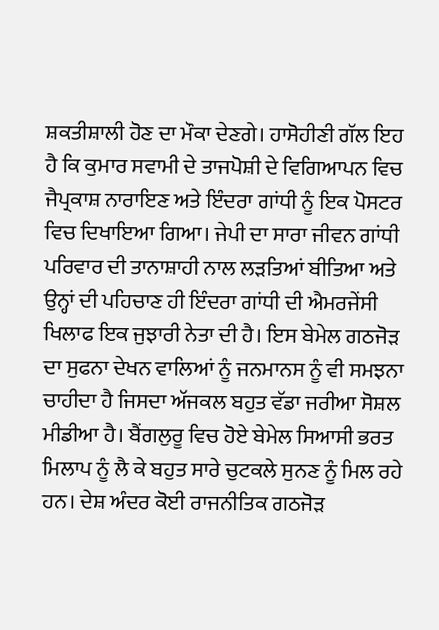ਸ਼ਕਤੀਸ਼ਾਲੀ ਹੋਣ ਦਾ ਮੌਕਾ ਦੇਣਗੇ। ਹਾਸੋਹੀਣੀ ਗੱਲ ਇਹ ਹੈ ਕਿ ਕੁਮਾਰ ਸਵਾਮੀ ਦੇ ਤਾਜਪੋਸ਼ੀ ਦੇ ਵਿਗਿਆਪਨ ਵਿਚ ਜੈਪ੍ਰਕਾਸ਼ ਨਾਰਾਇਣ ਅਤੇ ਇੰਦਰਾ ਗਾਂਧੀ ਨੂੰ ਇਕ ਪੋਸਟਰ ਵਿਚ ਦਿਖਾਇਆ ਗਿਆ। ਜੇਪੀ ਦਾ ਸਾਰਾ ਜੀਵਨ ਗਾਂਧੀ ਪਰਿਵਾਰ ਦੀ ਤਾਨਾਸ਼ਾਹੀ ਨਾਲ ਲੜਤਿਆਂ ਬੀਤਿਆ ਅਤੇ ਉਨ੍ਹਾਂ ਦੀ ਪਹਿਚਾਣ ਹੀ ਇੰਦਰਾ ਗਾਂਧੀ ਦੀ ਐਮਰਜੇਂਸੀ ਖਿਲਾਫ ਇਕ ਜੁਝਾਰੀ ਨੇਤਾ ਦੀ ਹੈ। ਇਸ ਬੇਮੇਲ ਗਠਜੋੜ ਦਾ ਸੁਫਨਾ ਦੇਖਨ ਵਾਲਿਆਂ ਨੂੰ ਜਨਮਾਨਸ ਨੂੰ ਵੀ ਸਮਝਨਾ ਚਾਹੀਦਾ ਹੈ ਜਿਸਦਾ ਅੱਜਕਲ ਬਹੁਤ ਵੱਡਾ ਜਰੀਆ ਸੋਸ਼ਲ ਮੀਡੀਆ ਹੈ। ਬੈਂਗਲੁਰੂ ਵਿਚ ਹੋਏ ਬੇਮੇਲ ਸਿਆਸੀ ਭਰਤ ਮਿਲਾਪ ਨੂੰ ਲੈ ਕੇ ਬਹੁਤ ਸਾਰੇ ਚੁਟਕਲੇ ਸੁਨਣ ਨੂੰ ਮਿਲ ਰਹੇ ਹਨ। ਦੇਸ਼ ਅੰਦਰ ਕੋਈ ਰਾਜਨੀਤਿਕ ਗਠਜੋੜ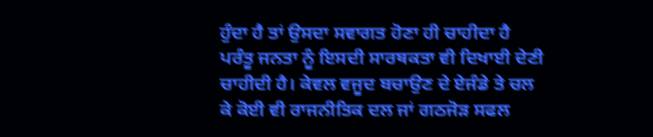ਹੁੰਦਾ ਹੈ ਤਾਂ ਉਸਦਾ ਸਵਾਗਤ ਹੋਣਾ ਹੀ ਚਾਹੀਦਾ ਹੈ ਪਰੰਤੂ ਜਨਤਾ ਨੂੰ ਇਸਦੀ ਸਾਰਥਕਤਾ ਵੀ ਦਿਖਾਈ ਦੇਣੀ ਚਾਹੀਦੀ ਹੈ। ਕੇਵਲ ਵਜੂਦ ਬਚਾਉਣ ਦੇ ਏਜੰਡੇ ਤੇ ਚਲ ਕੇ ਕੋਈ ਵੀ ਰਾਜਨੀਤਿਕ ਦਲ ਜਾਂ ਗਠਜੋੜ ਸਫਲ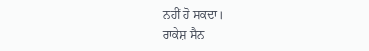ਨਹੀਂ ਹੋ ਸਕਦਾ।
ਰਾਕੇਸ਼ ਸੈਨ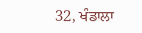32, ਖੰਡਾਲਾ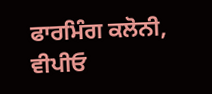ਫਾਰਮਿੰਗ ਕਲੋਨੀ,
ਵੀਪੀਓ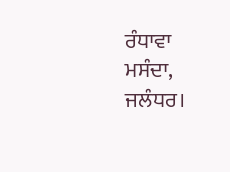ਰੰਧਾਵਾ ਮਸੰਦਾ,
ਜਲੰਧਰ।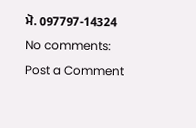ਮੋ. 097797-14324
No comments:
Post a Comment